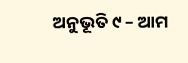ଅନୁଭୂତି ୯ – ଆମ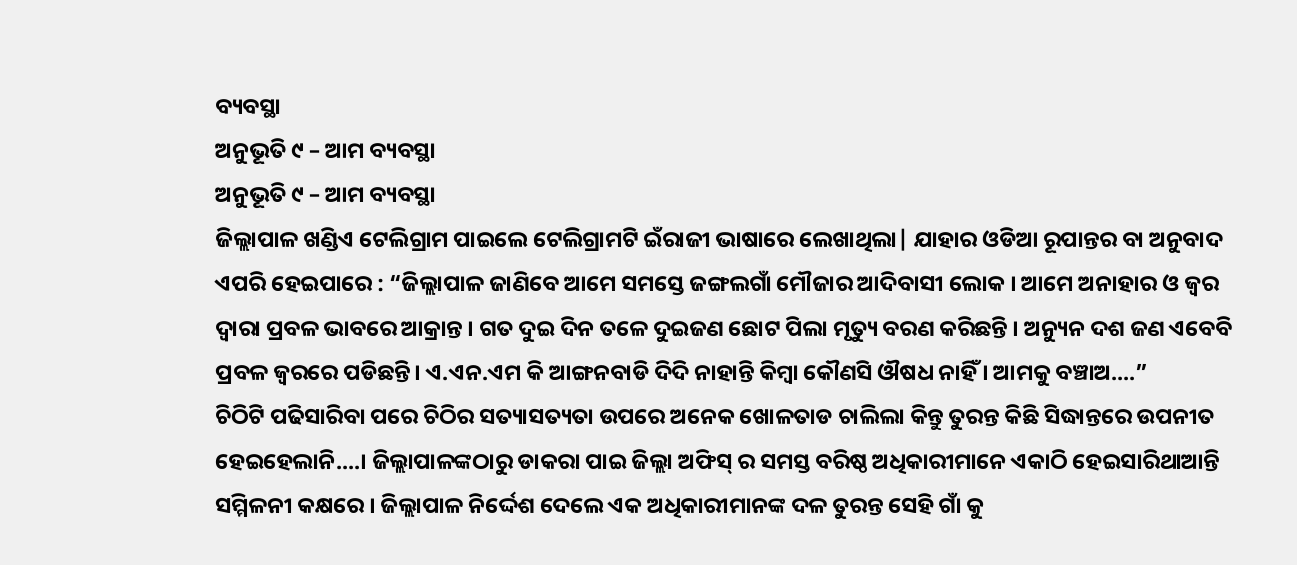ବ୍ୟବସ୍ଥା
ଅନୁଭୂତି ୯ – ଆମ ବ୍ୟବସ୍ଥା
ଅନୁଭୂତି ୯ – ଆମ ବ୍ୟବସ୍ଥା
ଜିଲ୍ଲାପାଳ ଖଣ୍ଡିଏ ଟେଲିଗ୍ରାମ ପାଇଲେ ଟେଲିଗ୍ରାମଟି ଇଁରାଜୀ ଭାଷାରେ ଲେଖାଥିଲା| ଯାହାର ଓଡିଆ ରୂପାନ୍ତର ବା ଅନୁବାଦ ଏପରି ହେଇପାରେ : “ଜିଲ୍ଲାପାଳ ଜାଣିବେ ଆମେ ସମସ୍ତେ ଜଙ୍ଗଲଗାଁ ମୌଜାର ଆଦିବାସୀ ଲୋକ । ଆମେ ଅନାହାର ଓ ଜ୍ବର ଦ୍ବାରା ପ୍ରବଳ ଭାବରେ ଆକ୍ରାନ୍ତ । ଗତ ଦୁଇ ଦିନ ତଳେ ଦୁଇଜଣ ଛୋଟ ପିଲା ମୃତ୍ୟୁ ବରଣ କରିଛନ୍ତି । ଅନ୍ୟୁନ ଦଶ ଜଣ ଏବେବି ପ୍ରବଳ ଜ୍ବରରେ ପଡିଛନ୍ତି। ଏ.ଏନ.ଏମ କି ଆଙ୍ଗନବାଡି ଦିଦି ନାହାନ୍ତି କିମ୍ବା କୌଣସି ଔଷଧ ନାହିଁ । ଆମକୁ ବଞ୍ଚାଅ....”
ଚିଠିଟି ପଢିସାରିବା ପରେ ଚିଠିର ସତ୍ୟାସତ୍ୟତା ଉପରେ ଅନେକ ଖୋଳତାଡ ଚାଲିଲା କିନ୍ତୁ ତୁରନ୍ତ କିଛି ସିଦ୍ଧାନ୍ତରେ ଉପନୀତ ହେଇହେଲାନି....। ଜିଲ୍ଲାପାଳଙ୍କଠାରୁ ଡାକରା ପାଇ ଜିଲ୍ଲା ଅଫିସ୍ ର ସମସ୍ତ ବରିଷ୍ଠ ଅଧିକାରୀମାନେ ଏକାଠି ହେଇସାରିଥାଆନ୍ତି ସମ୍ମିଳନୀ କକ୍ଷରେ । ଜିଲ୍ଲାପାଳ ନିର୍ଦ୍ଦେଶ ଦେଲେ ଏକ ଅଧିକାରୀମାନଙ୍କ ଦଳ ତୁରନ୍ତ ସେହି ଗାଁ କୁ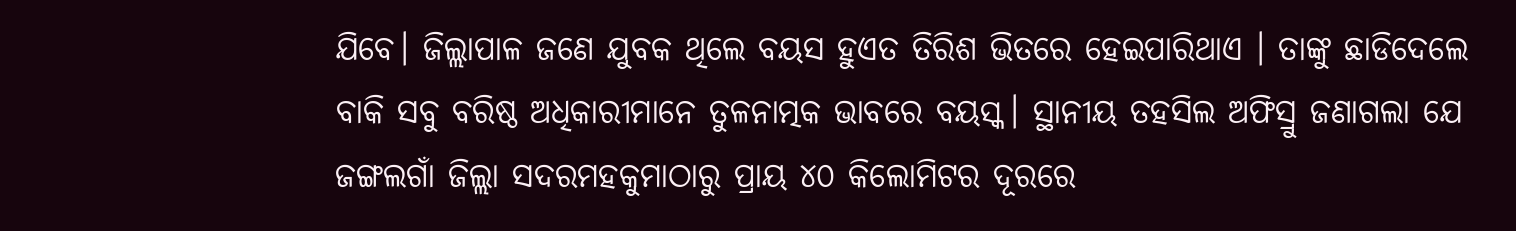ଯିବେ। ଜିଲ୍ଲାପାଳ ଜଣେ ଯୁବକ ଥିଲେ ବୟସ ହୁଏତ ତିରିଶ ଭିତରେ ହେଇପାରିଥାଏ । ତାଙ୍କୁ ଛାଡିଦେଲେ ବାକି ସବୁ ବରିଷ୍ଠ ଅଧିକାରୀମାନେ ତୁଳନାତ୍ମକ ଭାବରେ ବୟସ୍କ। ସ୍ଥାନୀୟ ତହସିଲ ଅଫିସ୍ରୁ ଜଣାଗଲା ଯେ ଜଙ୍ଗଲଗାଁ ଜିଲ୍ଲା ସଦରମହକୁମାଠାରୁ ପ୍ରାୟ ୪୦ କିଲୋମିଟର ଦୂରରେ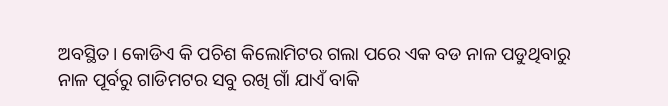ଅବସ୍ଥିତ। କୋଡିଏ କି ପଚିଶ କିଲୋମିଟର ଗଲା ପରେ ଏକ ବଡ ନାଳ ପଡୁଥିବାରୁ ନାଳ ପୂର୍ବରୁ ଗାଡିମଟର ସବୁ ରଖି ଗାଁ ଯାଏଁ ବାକି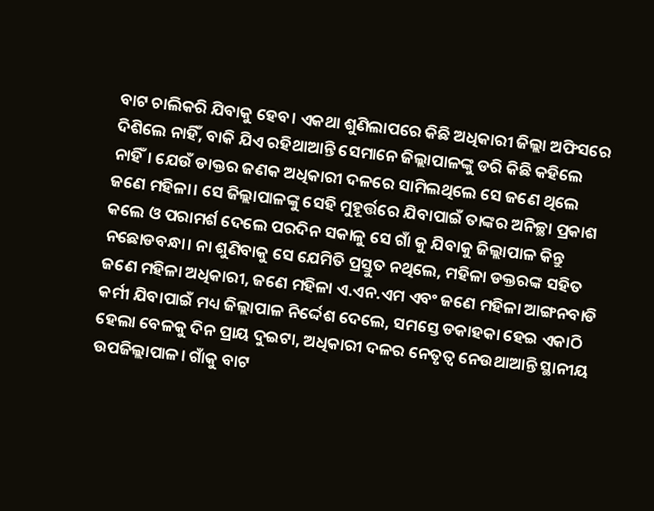ବାଟ ଚାଲିକରି ଯିବାକୁ ହେବ। ଏକଥା ଶୁଣିଲାପରେ କିଛି ଅଧିକାରୀ ଜିଲ୍ଲା ଅଫିସରେ ଦିଶିଲେ ନାହିଁ, ବାକି ଯିଏ ରହିଥାଆନ୍ତି ସେମାନେ ଜିଲ୍ଲାପାଳଙ୍କୁ ଡରି କିଛି କହିଲେ ନାହିଁ। ଯେଉଁ ଡାକ୍ତର ଜଣକ ଅଧିକାରୀ ଦଳରେ ସାମିଲଥିଲେ ସେ ଜଣେ ଥିଲେ ଜଣେ ମହିଳା। ସେ ଜିଲ୍ଲାପାଳଙ୍କୁ ସେହି ମୁହୂର୍ତ୍ତରେ ଯିବାପାଇଁ ତାଙ୍କର ଅନିଚ୍ଛା ପ୍ରକାଶ କଲେ ଓ ପରାମର୍ଶ ଦେଲେ ପରଦିନ ସକାଳୁ ସେ ଗାଁ କୁ ଯିବାକୁ ଜିଲ୍ଲାପାଳ କିନ୍ତୁ ନଛୋଡବନ୍ଧା। ନା ଶୁଣିବାକୁ ସେ ଯେମିତି ପ୍ରସ୍ତୁତ ନଥିଲେ, ମହିଳା ଡକ୍ତରଙ୍କ ସହିତ ଜଣେ ମହିଳା ଅଧିକାରୀ, ଜଣେ ମହିଳା ଏ.ଏନ.ଏମ ଏବଂ ଜଣେ ମହିଳା ଆଙ୍ଗନବାଡି କର୍ମୀ ଯିବାପାଇଁ ମଧ୍ୟ ଜିଲ୍ଲାପାଳ ନିର୍ଦ୍ଦେଶ ଦେଲେ, ସମସ୍ତେ ଡକାହକା ହେଇ ଏକାଠି ହେଲା ବେଳକୁ ଦିନ ପ୍ରାୟ ଦୁଇଟା, ଅଧିକାରୀ ଦଳର ନେତୃତ୍ବ ନେଉଥାଆନ୍ତି ସ୍ଥାନୀୟ ଉପଜିଲ୍ଲାପାଳ। ଗାଁକୁ ବାଟ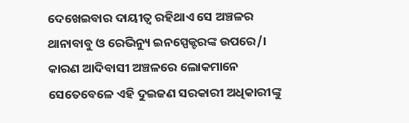ଦେଖେଇବାର ଦାୟୀତ୍ବ ରହିଥାଏ ସେ ଅଞ୍ଚଳର ଥାନାବାବୁ ଓ ରେଭିନ୍ୟୁ ଇନସ୍ପେକ୍ଟରଙ୍କ ଉପରେ/। କାରଣ ଆଦିବାସୀ ଅଞ୍ଚଳରେ ଲୋକମାନେ ସେତେବେଳେ ଏହି ଦୁଇଜଣ ସରକାରୀ ଅଧିକାରୀଙ୍କୁ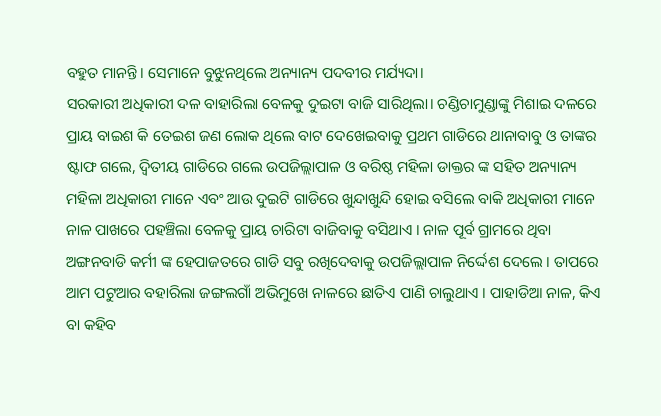ବହୁତ ମାନନ୍ତି। ସେମାନେ ବୁଝୁନଥିଲେ ଅନ୍ୟାନ୍ୟ ପଦବୀର ମର୍ଯ୍ୟଦା।
ସରକାରୀ ଅଧିକାରୀ ଦଳ ବାହାରିଲା ବେଳକୁ ଦୁଇଟା ବାଜି ସାରିଥିଲା। ଚଣ୍ଡିଚାମୁଣ୍ଡାଙ୍କୁ ମିଶାଇ ଦଳରେ ପ୍ରାୟ ବାଇଶ କି ତେଇଶ ଜଣ ଲୋକ ଥିଲେ ବାଟ ଦେଖେଇବାକୁ ପ୍ରଥମ ଗାଡିରେ ଥାନାବାବୁ ଓ ତାଙ୍କର ଷ୍ଟାଫ ଗଲେ, ଦ୍ବିତୀୟ ଗାଡିରେ ଗଲେ ଉପଜିଲ୍ଲାପାଳ ଓ ବରିଷ୍ଠ ମହିଳା ଡାକ୍ତର ଙ୍କ ସହିତ ଅନ୍ୟାନ୍ୟ ମହିଳା ଅଧିକାରୀ ମାନେ ଏବଂ ଆଉ ଦୁଇଟି ଗାଡିରେ ଖୁନ୍ଦାଖୁନ୍ଦି ହୋଇ ବସିଲେ ବାକି ଅଧିକାରୀ ମାନେ ନାଳ ପାଖରେ ପହଞ୍ଚିଲା ବେଳକୁ ପ୍ରାୟ ଚାରିଟା ବାଜିବାକୁ ବସିଥାଏ । ନାଳ ପୂର୍ବ ଗ୍ରାମରେ ଥିବା ଅଙ୍ଗନବାଡି କର୍ମୀ ଙ୍କ ହେପାଜତରେ ଗାଡି ସବୁ ରଖିଦେବାକୁ ଉପଜିଲ୍ଲାପାଳ ନିର୍ଦ୍ଦେଶ ଦେଲେ । ତାପରେ ଆମ ପଟୁଆର ବହାରିଲା ଜଙ୍ଗଲଗାଁ ଅଭିମୁଖେ ନାଳରେ ଛାତିଏ ପାଣି ଚାଲୁଥାଏ । ପାହାଡିଆ ନାଳ, କିଏ ବା କହିବ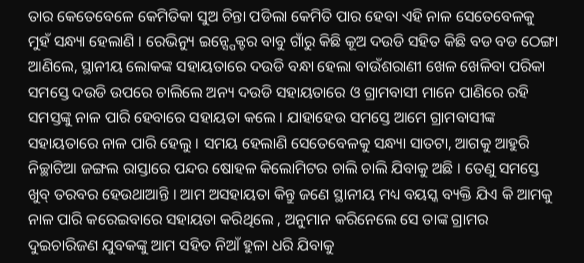ତାର କେତେବେଳେ କେମିତିକା ସୁଅ ଚିନ୍ତା ପଡିଲା କେମିତି ପାର ହେବା ଏହି ନାଳ ସେତେବେଳକୁ ମୁହଁ ସନ୍ଧ୍ୟା ହେଲାଣି । ରେଭିନ୍ୟୁ ଇନ୍ସ୍ପେକ୍ଟର ବାବୁ ଗାଁରୁ କିଛି କୂଅ ଦଉଡି ସହିତ କିଛି ବଡ ବଡ ଠେଙ୍ଗା ଆଣିଲେ, ସ୍ଥାନୀୟ ଲୋକଙ୍କ ସହାୟତାରେ ଦଉଡି ବନ୍ଧା ହେଲା ବାଉଁଶରାଣୀ ଖେଳ ଖେଳିବା ପରିକା ସମସ୍ତେ ଦଉଡି ଉପରେ ଚାଲିଲେ ଅନ୍ୟ ଦଉଡି ସହାୟତାରେ ଓ ଗ୍ରାମବାସୀ ମାନେ ପାଣିରେ ରହି ସମସ୍ତଙ୍କୁ ନାଳ ପାରି ହେବାରେ ସହାୟତା କଲେ । ଯାହାହେଉ ସମସ୍ତେ ଆମେ ଗ୍ରାମବାସୀଙ୍କ ସହାୟତାରେ ନାଳ ପାରି ହେଲୁ । ସମୟ ହେଲାଣି ସେତେବେଳକୁ ସନ୍ଧ୍ୟା ସାତଟା, ଆଗକୁ ଆହୁରି ନିଚ୍ଛାଟିଆ ଜଙ୍ଗଲ ରାସ୍ତାରେ ପନ୍ଦର ଷୋହଳ କିଲୋମିଟର ଚାଲି ଚାଲି ଯିବାକୁ ଅଛି । ତେଣୁ ସମସ୍ତେ ଖୁବ୍ ତରବର ହେଉଥାଆନ୍ତି । ଆମ ଅସହାୟତା କିନ୍ତୁ ଜଣେ ସ୍ଥାନୀୟ ମଧ୍ୟ ବୟସ୍କ ବ୍ୟକ୍ତି ଯିଏ କି ଆମକୁ ନାଳ ପାରି କରେଇବାରେ ସହାୟତା କରିଥିଲେ , ଅନୁମାନ କରିନେଲେ ସେ ତାଙ୍କ ଗ୍ରାମର ଦୁଇଚାରିଜଣ ଯୁବକଙ୍କୁ ଆମ ସହିତ ନିଆଁ ହୁଳା ଧରି ଯିବାକୁ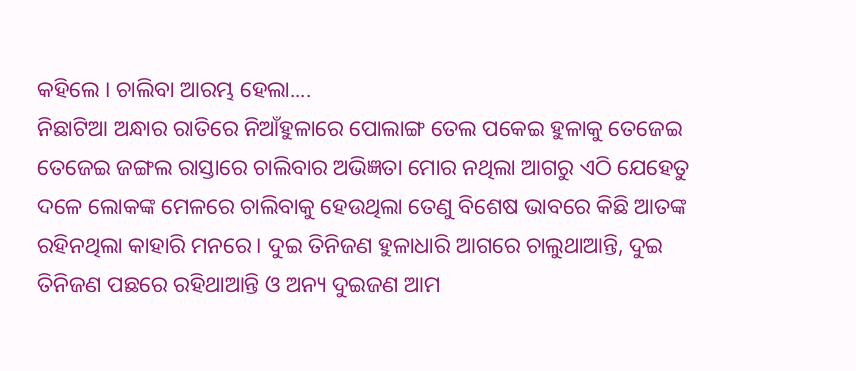କହିଲେ । ଚାଲିବା ଆରମ୍ଭ ହେଲା....
ନିଛାଟିଆ ଅନ୍ଧାର ରାତିରେ ନିଆଁହୁଳାରେ ପୋଲାଙ୍ଗ ତେଲ ପକେଇ ହୁଳାକୁ ତେଜେଇ ତେଜେଇ ଜଙ୍ଗଲ ରାସ୍ତାରେ ଚାଲିବାର ଅଭିଜ୍ଞତା ମୋର ନଥିଲା ଆଗରୁ ଏଠି ଯେହେତୁ ଦଳେ ଲୋକଙ୍କ ମେଳରେ ଚାଲିବାକୁ ହେଉଥିଲା ତେଣୁ ବିଶେଷ ଭାବରେ କିଛି ଆତଙ୍କ ରହିନଥିଲା କାହାରି ମନରେ। ଦୁଇ ତିନିଜଣ ହୁଳାଧାରି ଆଗରେ ଚାଲୁଥାଆନ୍ତି, ଦୁଇ ତିନିଜଣ ପଛରେ ରହିଥାଆନ୍ତି ଓ ଅନ୍ୟ ଦୁଇଜଣ ଆମ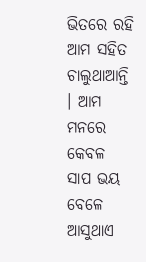ଭିତରେ ରହି ଆମ ସହିତ ଚାଲୁଥାଆନ୍ତି । ଆମ ମନରେ କେବଳ ସାପ ଭୟ ବେଳେ ଆସୁଥାଏ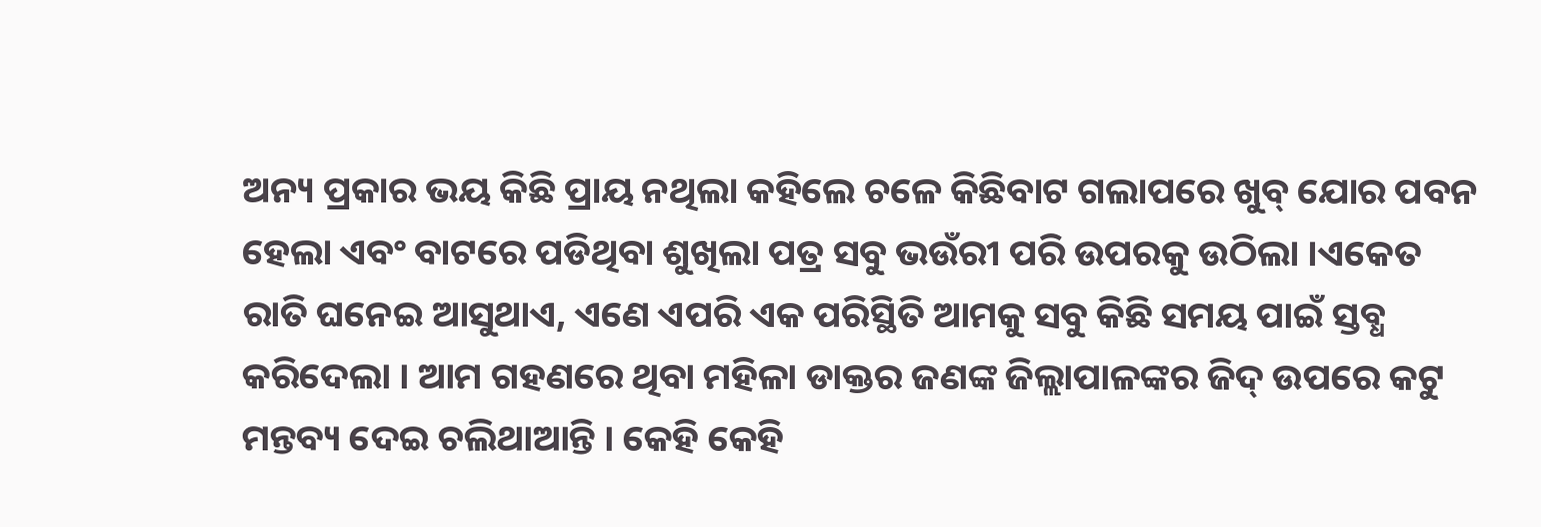ଅନ୍ୟ ପ୍ରକାର ଭୟ କିଛି ପ୍ରାୟ ନଥିଲା କହିଲେ ଚଳେ କିଛିବାଟ ଗଲାପରେ ଖୁବ୍ ଯୋର ପବନ ହେଲା ଏବଂ ବାଟରେ ପଡିଥିବା ଶୁଖିଲା ପତ୍ର ସବୁ ଭଉଁରୀ ପରି ଉପରକୁ ଉଠିଲା ।ଏକେତ ରାତି ଘନେଇ ଆସୁଥାଏ, ଏଣେ ଏପରି ଏକ ପରିସ୍ଥିତି ଆମକୁ ସବୁ କିଛି ସମୟ ପାଇଁ ସ୍ତବ୍ଧ କରିଦେଲା । ଆମ ଗହଣରେ ଥିବା ମହିଳା ଡାକ୍ତର ଜଣଙ୍କ ଜିଲ୍ଲାପାଳଙ୍କର ଜିଦ୍ ଉପରେ କଟୁ ମନ୍ତବ୍ୟ ଦେଇ ଚଲିଥାଆନ୍ତି । କେହି କେହି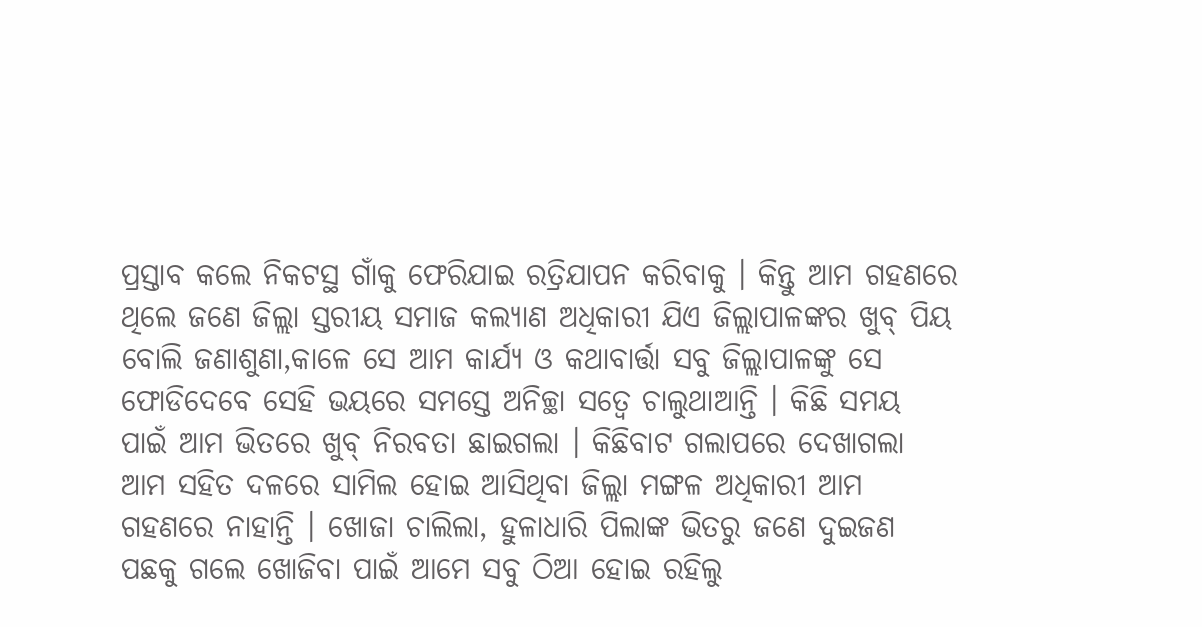ପ୍ରସ୍ତାବ କଲେ ନିକଟସ୍ଥ ଗାଁକୁ ଫେରିଯାଇ ରତ୍ରିଯାପନ କରିବାକୁ । କିନ୍ତୁ ଆମ ଗହଣରେ ଥିଲେ ଜଣେ ଜିଲ୍ଲା ସ୍ତରୀୟ ସମାଜ କଲ୍ୟାଣ ଅଧିକାରୀ ଯିଏ ଜିଲ୍ଲାପାଳଙ୍କର ଖୁବ୍ ପିୟ ବୋଲି ଜଣାଶୁଣା,କାଳେ ସେ ଆମ କାର୍ଯ୍ୟ ଓ କଥାବାର୍ତ୍ତା ସବୁ ଜିଲ୍ଲାପାଳଙ୍କୁ ସେ ଫୋଡିଦେବେ ସେହି ଭୟରେ ସମସ୍ତେ ଅନିଚ୍ଛା ସତ୍ବେ ଚାଲୁଥାଆନ୍ତି । କିଛି ସମୟ ପାଇଁ ଆମ ଭିତରେ ଖୁବ୍ ନିରବତା ଛାଇଗଲା । କିଛିବାଟ ଗଲାପରେ ଦେଖାଗଲା ଆମ ସହିତ ଦଳରେ ସାମିଲ ହୋଇ ଆସିଥିବା ଜିଲ୍ଲା ମଙ୍ଗଳ ଅଧିକାରୀ ଆମ ଗହଣରେ ନାହାନ୍ତି । ଖୋଜା ଚାଲିଲା, ହୁଳାଧାରି ପିଲାଙ୍କ ଭିତରୁ ଜଣେ ଦୁଇଜଣ ପଛକୁ ଗଲେ ଖୋଜିବା ପାଇଁ ଆମେ ସବୁ ଠିଆ ହୋଇ ରହିଲୁ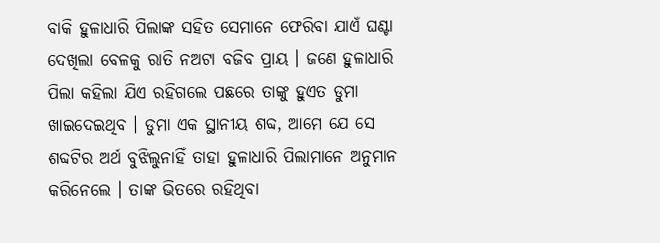ବାକି ହୁଳାଧାରି ପିଲାଙ୍କ ସହିତ ସେମାନେ ଫେରିବା ଯାଏଁ ଘଣ୍ଟା ଦେଖିଲା ବେଳକୁ ରାତି ନଅଟା ବଜିବ ପ୍ରାୟ । ଜଣେ ହୁଳାଧାରି ପିଲା କହିଲା ଯିଏ ରହିଗଲେ ପଛରେ ତାଙ୍କୁ ହୁଏତ ଡୁମା ଖାଇଦେଇଥିବ । ଡୁମା ଏକ ସ୍ଥାନୀୟ ଶବ୍ଦ, ଆମେ ଯେ ସେ ଶବ୍ଦଟିର ଅର୍ଥ ବୁଝିଲୁନାହିଁ ତାହା ହୁଳାଧାରି ପିଲାମାନେ ଅନୁମାନ କରିନେଲେ । ତାଙ୍କ ଭିତରେ ରହିଥିବା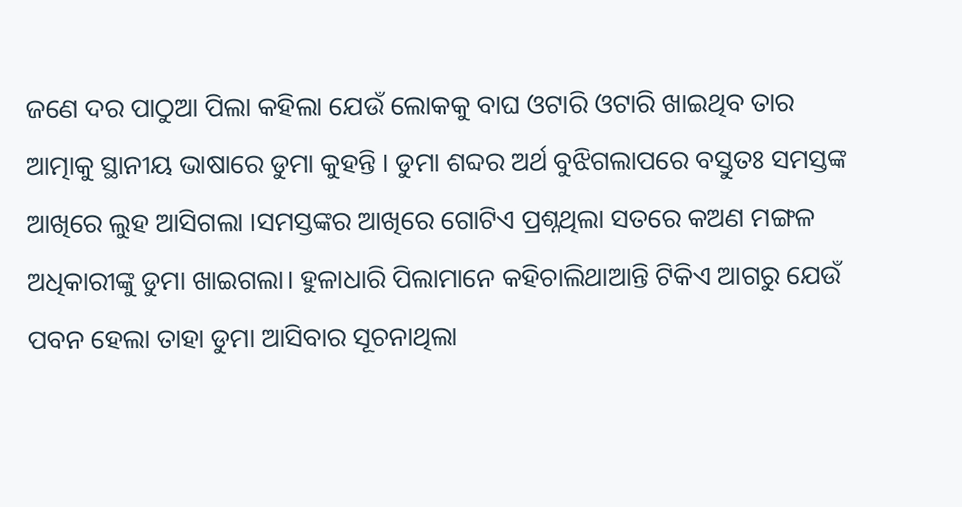ଜଣେ ଦର ପାଠୁଆ ପିଲା କହିଲା ଯେଉଁ ଲୋକକୁ ବାଘ ଓଟାରି ଓଟାରି ଖାଇଥିବ ତାର ଆତ୍ମାକୁ ସ୍ଥାନୀୟ ଭାଷାରେ ଡୁମା କୁହନ୍ତି । ଡୁମା ଶବ୍ଦର ଅର୍ଥ ବୁଝିଗଲାପରେ ବସ୍ତୁତଃ ସମସ୍ତଙ୍କ ଆଖିରେ ଲୁହ ଆସିଗଲା ।ସମସ୍ତଙ୍କର ଆଖିରେ ଗୋଟିଏ ପ୍ରଶ୍ନଥିଲା ସତରେ କଅଣ ମଙ୍ଗଳ ଅଧିକାରୀଙ୍କୁ ଡୁମା ଖାଇଗଲା। ହୁଳାଧାରି ପିଲାମାନେ କହିଚାଲିଥାଆନ୍ତି ଟିକିଏ ଆଗରୁ ଯେଉଁ ପବନ ହେଲା ତାହା ଡୁମା ଆସିବାର ସୂଚନାଥିଲା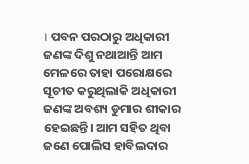। ପବନ ପରଠାରୁ ଅଧିକାରୀ ଜଣଙ୍କ ଦିଶୁ ନଥାଆନ୍ତି ଆମ ମେଳରେ ତାହା ପରୋକ୍ଷରେ ସୂଚୀତ କରୁଥିଲାକି ଅଧିକାରୀ ଜଣଙ୍କ ଅବଶ୍ୟ ଡୁମାର ଶୀକାର ହେଇଛନ୍ତି। ଆମ ସହିତ ଥିବା ଜଣେ ପୋଲିସ ହାବିଲଦାର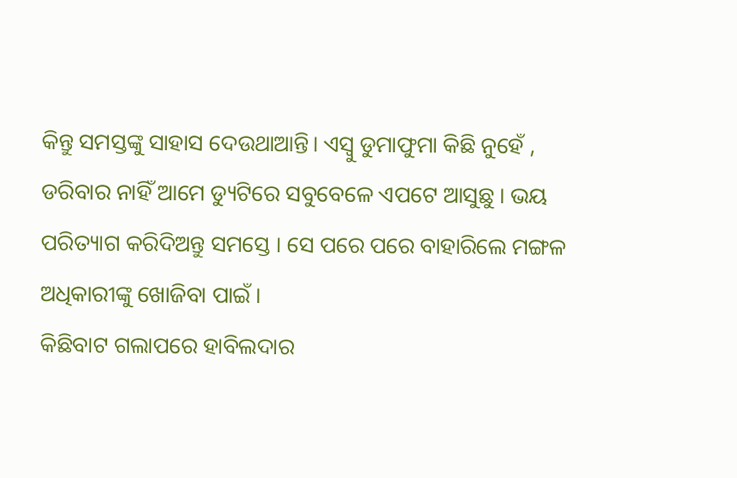କିନ୍ତୁ ସମସ୍ତଙ୍କୁ ସାହାସ ଦେଉଥାଆନ୍ତି। ଏସ୍ବୁ ଡୁମାଫୁମା କିଛି ନୁହେଁ , ଡରିବାର ନାହିଁ ଆମେ ଡ୍ୟୁଟିରେ ସବୁବେଳେ ଏପଟେ ଆସୁଛୁ । ଭୟ ପରିତ୍ୟାଗ କରିଦିଅନ୍ତୁ ସମସ୍ତେ । ସେ ପରେ ପରେ ବାହାରିଲେ ମଙ୍ଗଳ ଅଧିକାରୀଙ୍କୁ ଖୋଜିବା ପାଇଁ ।
କିଛିବାଟ ଗଲାପରେ ହାବିଲଦାର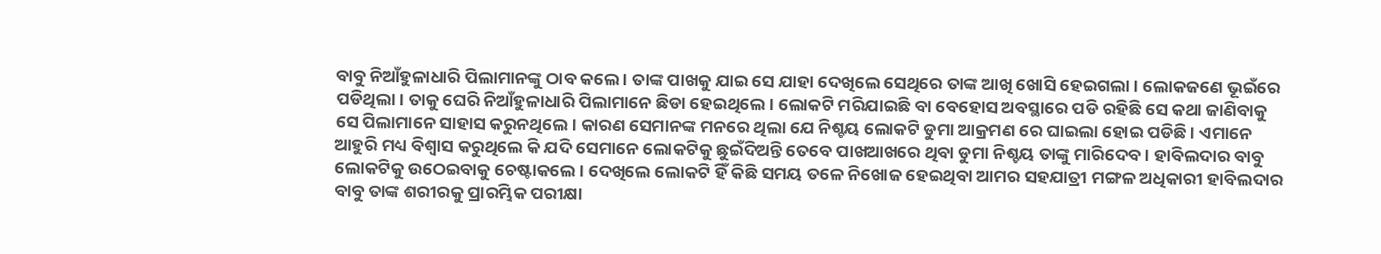ବାବୁ ନିଆଁହୁଳାଧାରି ପିଲାମାନଙ୍କୁ ଠାବ କଲେ । ତାଙ୍କ ପାଖକୁ ଯାଇ ସେ ଯାହା ଦେଖିଲେ ସେଥିରେ ତାଙ୍କ ଆଖି ଖୋସି ହେଇଗଲା । ଲୋକଜଣେ ଭୂଇଁରେ ପଡିଥିଲା। ତାକୁ ଘେରି ନିଆଁହୁଳାଧାରି ପିଲାମାନେ ଛିଡା ହେଇଥିଲେ । ଲୋକଟି ମରିଯାଇଛି ବା ବେହୋସ ଅବସ୍ଥାରେ ପଡି ରହିଛି ସେ କଥା ଜାଣିବାକୁ ସେ ପିଲାମାନେ ସାହାସ କରୁନଥିଲେ। କାରଣ ସେମାନଙ୍କ ମନରେ ଥିଲା ଯେ ନିଶ୍ଚୟ ଲୋକଟି ଡୁମା ଆକ୍ରମଣ ରେ ଘାଇଲା ହୋଇ ପଡିଛି । ଏମାନେ ଆହୁରି ମଧ୍ୟ ବିଶ୍ବାସ କରୁଥିଲେ କି ଯଦି ସେମାନେ ଲୋକଟିକୁ ଛୁଇଁଦିଅନ୍ତି ତେବେ ପାଖଆଖରେ ଥିବା ଡୁମା ନିଶ୍ଚୟ ତାଙ୍କୁ ମାରିଦେବ । ହାବିଲଦାର ବାବୁ ଲୋକଟିକୁ ଉଠେଇବାକୁ ଚେଷ୍ଟାକଲେ । ଦେଖିଲେ ଲୋକଟି ହିଁ କିଛି ସମୟ ତଳେ ନିଖୋଜ ହେଇଥିବା ଆମର ସହଯାତ୍ରୀ ମଙ୍ଗଳ ଅଧିକାରୀ ହାବିଲଦାର ବାବୁ ତାଙ୍କ ଶରୀରକୁ ପ୍ରାରମ୍ଭିକ ପରୀକ୍ଷା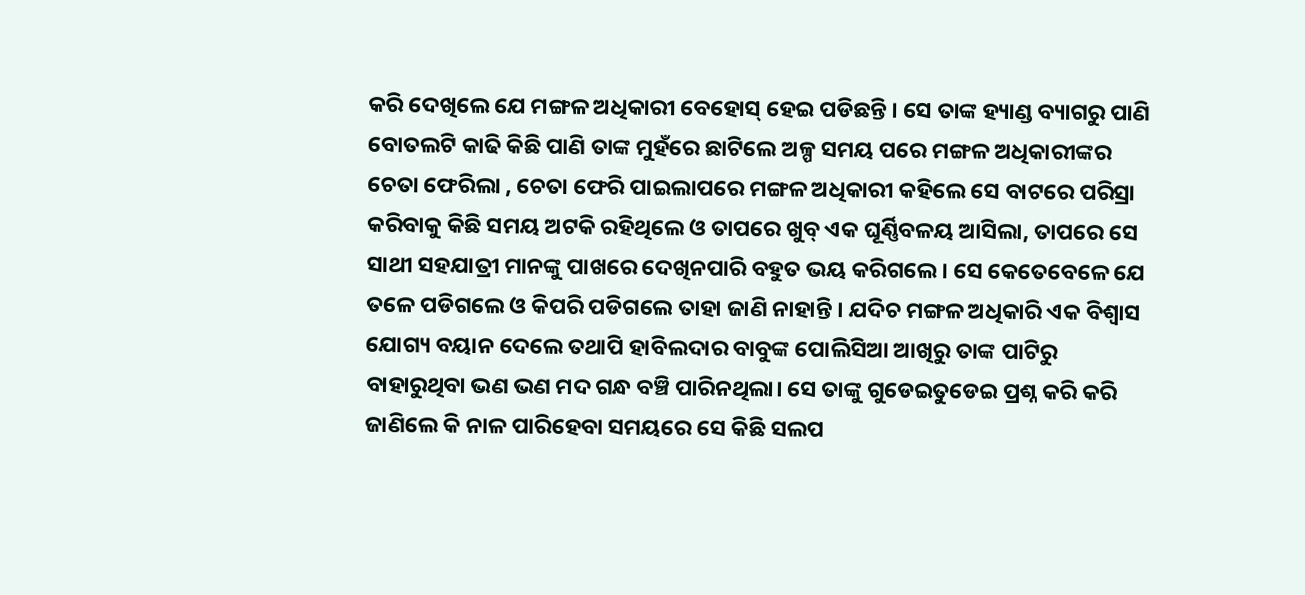କରି ଦେଖିଲେ ଯେ ମଙ୍ଗଳ ଅଧିକାରୀ ବେହୋସ୍ ହେଇ ପଡିଛନ୍ତି । ସେ ତାଙ୍କ ହ୍ୟାଣ୍ଡ ବ୍ୟାଗରୁ ପାଣି ବୋତଲଟି କାଢି କିଛି ପାଣି ତାଙ୍କ ମୁହଁରେ ଛାଟିଲେ ଅଳ୍ପ ସମୟ ପରେ ମଙ୍ଗଳ ଅଧିକାରୀଙ୍କର ଚେତା ଫେରିଲା , ଚେତା ଫେରି ପାଇଲାପରେ ମଙ୍ଗଳ ଅଧିକାରୀ କହିଲେ ସେ ବାଟରେ ପରିସ୍ରା କରିବାକୁ କିଛି ସମୟ ଅଟକି ରହିଥିଲେ ଓ ତାପରେ ଖୁବ୍ ଏକ ଘୂର୍ଣ୍ଣିବଳୟ ଆସିଲା, ତାପରେ ସେ ସାଥୀ ସହଯାତ୍ରୀ ମାନଙ୍କୁ ପାଖରେ ଦେଖିନପାରି ବହୁତ ଭୟ କରିଗଲେ । ସେ କେତେବେଳେ ଯେ ତଳେ ପଡିଗଲେ ଓ କିପରି ପଡିଗଲେ ତାହା ଜାଣି ନାହାନ୍ତି । ଯଦିଚ ମଙ୍ଗଳ ଅଧିକାରି ଏକ ବିଶ୍ବାସ ଯୋଗ୍ୟ ବୟାନ ଦେଲେ ତଥାପି ହାବିଲଦାର ବାବୁଙ୍କ ପୋଲିସିଆ ଆଖିରୁ ତାଙ୍କ ପାଟିରୁ ବାହାରୁଥିବା ଭଣ ଭଣ ମଦ ଗନ୍ଧ ବଞ୍ଚି ପାରିନଥିଲା। ସେ ତାଙ୍କୁ ଗୁଡେଇତୁଡେଇ ପ୍ରଶ୍ନ କରି କରି ଜାଣିଲେ କି ନାଳ ପାରିହେବା ସମୟରେ ସେ କିଛି ସଲପ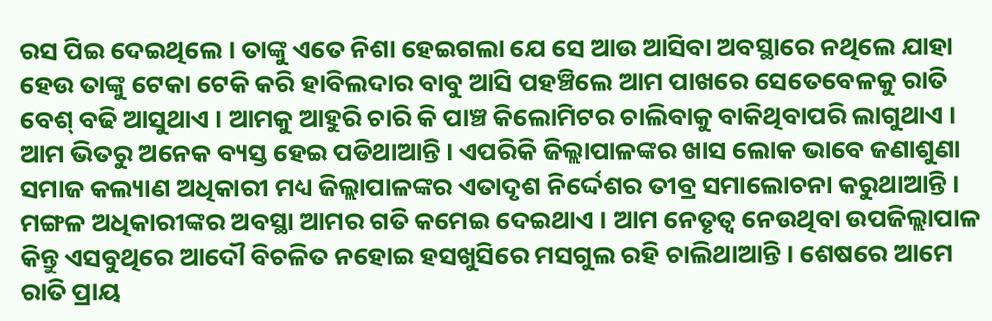ରସ ପିଇ ଦେଇଥିଲେ । ତାଙ୍କୁ ଏତେ ନିଶା ହେଇଗଲା ଯେ ସେ ଆଉ ଆସିବା ଅବସ୍ଥାରେ ନଥିଲେ ଯାହା ହେଉ ତାଙ୍କୁ ଟେକା ଟେକି କରି ହାବିଲଦାର ବାବୁ ଆସି ପହଞ୍ଚିଲେ ଆମ ପାଖରେ ସେତେବେଳକୁ ରାତି ବେଶ୍ ବଢି ଆସୁଥାଏ । ଆମକୁ ଆହୁରି ଚାରି କି ପାଞ୍ଚ କିଲୋମିଟର ଚାଲିବାକୁ ବାକିଥିବାପରି ଲାଗୁଥାଏ । ଆମ ଭିତରୁ ଅନେକ ବ୍ୟସ୍ତ ହେଇ ପଡିଥାଆନ୍ତି । ଏପରିକି ଜିଲ୍ଲାପାଳଙ୍କର ଖାସ ଲୋକ ଭାବେ ଜଣାଶୁଣା ସମାଜ କଲ୍ୟାଣ ଅଧିକାରୀ ମଧ୍ୟ ଜିଲ୍ଲାପାଳଙ୍କର ଏତାଦୃଶ ନିର୍ଦ୍ଦେଶର ତୀବ୍ର ସମାଲୋଚନା କରୁଥାଆନ୍ତି । ମଙ୍ଗଳ ଅଧିକାରୀଙ୍କର ଅବସ୍ଥା ଆମର ଗତି କମେଇ ଦେଇଥାଏ । ଆମ ନେତୃତ୍ବ ନେଉଥିବା ଉପଜିଲ୍ଲାପାଳ କିନ୍ତୁ ଏସବୁଥିରେ ଆଦୌ ବିଚଳିତ ନହୋଇ ହସଖୁସିରେ ମସଗୁଲ ରହି ଚାଲିଥାଆନ୍ତି । ଶେଷରେ ଆମେ ରାତି ପ୍ରାୟ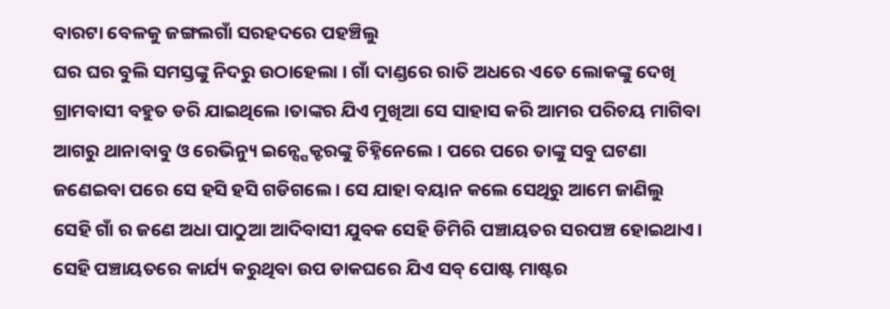ବାରଟା ବେଳକୁ ଜଙ୍ଗଲଗାଁ ସରହଦରେ ପହଞ୍ଚିଲୁ
ଘର ଘର ବୁଲି ସମସ୍ତଙ୍କୁ ନିଦରୁ ଉଠାହେଲା । ଗାଁ ଦାଣ୍ଡରେ ରାତି ଅଧରେ ଏତେ ଲୋକଙ୍କୁ ଦେଖି ଗ୍ରାମବାସୀ ବହୁତ ଡରି ଯାଇଥିଲେ ।ତାଙ୍କର ଯିଏ ମୁଖିଆ ସେ ସାହାସ କରି ଆମର ପରିଚୟ ମାଗିବା ଆଗରୁ ଥାନାବାବୁ ଓ ରେଭିନ୍ୟୁ ଇନ୍ସ୍ପେକ୍ଟରଙ୍କୁ ଚିହ୍ନିନେଲେ । ପରେ ପରେ ତାଙ୍କୁ ସବୁ ଘଟଣା ଜଣେଇବା ପରେ ସେ ହସି ହସି ଗଡିଗଲେ । ସେ ଯାହା ବୟାନ କଲେ ସେଥିରୁ ଆମେ ଜାଣିଲୁ ସେହି ଗାଁ ର ଜଣେ ଅଧା ପାଠୁଆ ଆଦିବାସୀ ଯୁବକ ସେହି ଡିମିରି ପଞ୍ଚାୟତର ସରପଞ୍ଚ ହୋଇଥାଏ। ସେହି ପଞ୍ଚାୟତରେ କାର୍ଯ୍ୟ କରୁଥିବା ଉପ ଡାକଘରେ ଯିଏ ସବ୍ ପୋଷ୍ଟ ମାଷ୍ଟର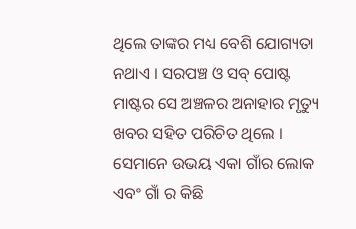ଥିଲେ ତାଙ୍କର ମଧ୍ୟ ବେଶି ଯୋଗ୍ୟତା ନଥାଏ । ସରପଞ୍ଚ ଓ ସବ୍ ପୋଷ୍ଟ ମାଷ୍ଟର ସେ ଅଞ୍ଚଳର ଅନାହାର ମୃତ୍ୟୁ ଖବର ସହିତ ପରିଚିତ ଥିଲେ । ସେମାନେ ଉଭୟ ଏକା ଗାଁର ଲୋକ ଏବଂ ଗାଁ ର କିଛି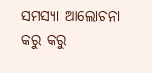ସମସ୍ୟା ଆଲୋଚନା କରୁ କରୁ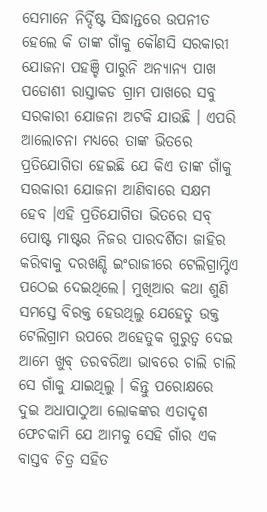ସେମାନେ ନିର୍ଦ୍ଦିଷ୍ଟ ସିଦ୍ଧାନ୍ତରେ ଉପନୀତ ହେଲେ କି ତାଙ୍କ ଗାଁକୁ କୌଣସି ସରକାରୀ ଯୋଜନା ପହଞ୍ଚି ପାରୁନି ଅନ୍ୟାନ୍ୟ ପାଖ ପଡୋଶୀ ରାସ୍ତାକଡ ଗ୍ରାମ ପାଖରେ ସବୁ ସରକାରୀ ଯୋଜନା ଅଟକି ଯାଉଛି । ଏପରି ଆଲୋଚନା ମଧ୍ୟରେ ତାଙ୍କ ଭିତରେ ପ୍ରତିଯୋଗିତା ହେଇଛି ଯେ କିଏ ତାଙ୍କ ଗାଁକୁ ସରକାରୀ ଯୋଜନା ଆଣିବାରେ ସକ୍ଷମ ହେବ ।ଏହି ପ୍ରତିଯୋଗିତା ଭିତରେ ସବ୍ ପୋଷ୍ଟ ମାଷ୍ଟର ନିଜର ପାରଦର୍ଶିତା ଜାହିର କରିବାକୁ ଦରଖଣ୍ଡି ଇଂରାଜୀରେ ଟେଲିଗ୍ରାମ୍ଟିଏ ପଠେଇ ଦେଇଥିଲେ। ମୁଖିଆର କଥା ଶୁଣି ସମସ୍ତେ ବିରକ୍ତ ହେଉଥିଲୁ ଯେହେତୁ ଉକ୍ତ ଟେଲିଗ୍ରାମ ଉପରେ ଅହେତୁକ ଗୁରୁତ୍ବ ଦେଇ ଆମେ ଖୁବ୍ ତରବରିଆ ଭାବରେ ଚାଲି ଚାଲି ସେ ଗାଁକୁ ଯାଇଥିଲୁ । କିନ୍ତୁ ପରୋକ୍ଷରେ ଦୁଇ ଅଧାପାଠୁଆ ଲୋକଙ୍କର ଏତାଦୃଶ ଫେଚକାମି ଯେ ଆମକୁ ସେହି ଗାଁର ଏକ ବାସ୍ତବ ଚିତ୍ର ସହିତ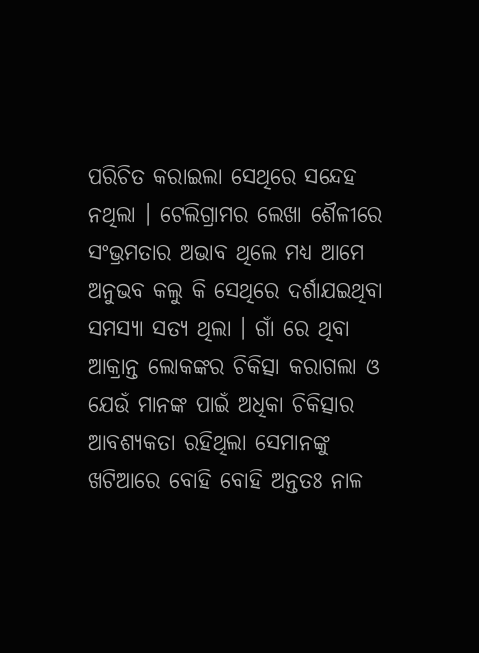ପରିଚିତ କରାଇଲା ସେଥିରେ ସନ୍ଦେହ ନଥିଲା । ଟେଲିଗ୍ରାମର ଲେଖା ଶୈଳୀରେ ସଂଭ୍ରମତାର ଅଭାବ ଥିଲେ ମଧ୍ୟ ଆମେ ଅନୁଭବ କଲୁ କି ସେଥିରେ ଦର୍ଶାଯଇଥିବା ସମସ୍ୟା ସତ୍ୟ ଥିଲା । ଗାଁ ରେ ଥିବା ଆକ୍ରାନ୍ତ ଲୋକଙ୍କର ଚିକିତ୍ସା କରାଗଲା ଓ ଯେଉଁ ମାନଙ୍କ ପାଇଁ ଅଧିକା ଚିକିତ୍ସାର ଆବଶ୍ୟକତା ରହିଥିଲା ସେମାନଙ୍କୁ ଖଟିଆରେ ବୋହି ବୋହି ଅନ୍ତତଃ ନାଳ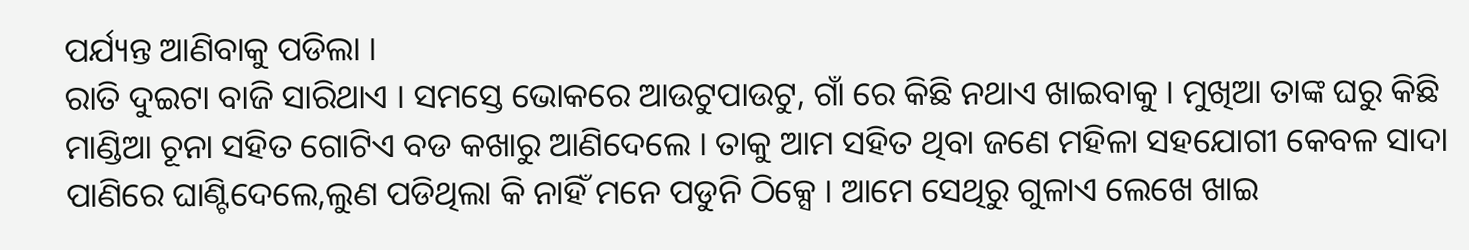ପର୍ଯ୍ୟନ୍ତ ଆଣିବାକୁ ପଡିଲା ।
ରାତି ଦୁଇଟା ବାଜି ସାରିଥାଏ । ସମସ୍ତେ ଭୋକରେ ଆଉଟୁପାଉଟୁ, ଗାଁ ରେ କିଛି ନଥାଏ ଖାଇବାକୁ । ମୁଖିଆ ତାଙ୍କ ଘରୁ କିଛି ମାଣ୍ଡିଆ ଚୂନା ସହିତ ଗୋଟିଏ ବଡ କଖାରୁ ଆଣିଦେଲେ । ତାକୁ ଆମ ସହିତ ଥିବା ଜଣେ ମହିଳା ସହଯୋଗୀ କେବଳ ସାଦା ପାଣିରେ ଘାଣ୍ଟିଦେଲେ,ଲୁଣ ପଡିଥିଲା କି ନାହିଁ ମନେ ପଡୁନି ଠିକ୍ସେ । ଆମେ ସେଥିରୁ ଗୁଳାଏ ଲେଖେ ଖାଇ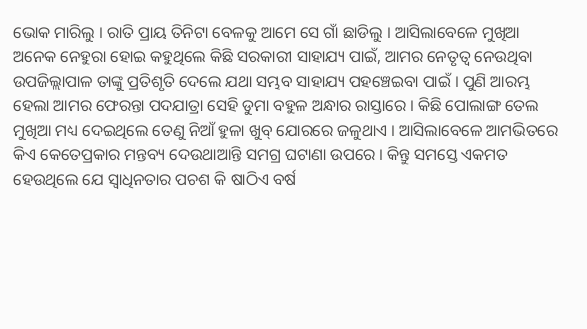ଭୋକ ମାରିଲୁ । ରାତି ପ୍ରାୟ ତିନିଟା ବେଳକୁ ଆମେ ସେ ଗାଁ ଛାଡିଲୁ । ଆସିଲାବେଳେ ମୁଖିଆ ଅନେକ ନେହୁରା ହୋଇ କହୁଥିଲେ କିଛି ସରକାରୀ ସାହାଯ୍ୟ ପାଇଁ, ଆମର ନେତୃତ୍ବ ନେଉଥିବା ଉପଜିଲ୍ଲାପାଳ ତାଙ୍କୁ ପ୍ରତିଶୃତି ଦେଲେ ଯଥା ସମ୍ଭବ ସାହାଯ୍ୟ ପହଞ୍ଚେଇବା ପାଇଁ । ପୁଣି ଆରମ୍ଭ ହେଲା ଆମର ଫେରନ୍ତା ପଦଯାତ୍ରା ସେହି ଡୁମା ବହୁଳ ଅନ୍ଧାର ରାସ୍ତାରେ । କିଛି ପୋଲାଙ୍ଗ ତେଲ ମୁଖିଆ ମଧ୍ୟ ଦେଇଥିଲେ ତେଣୁ ନିଆଁ ହୁଳା ଖୁବ୍ ଯୋରରେ ଜଳୁଥାଏ । ଆସିଲାବେଳେ ଆମଭିତରେ କିଏ କେତେପ୍ରକାର ମନ୍ତବ୍ୟ ଦେଉଥାଆନ୍ତି ସମଗ୍ର ଘଟାଣା ଉପରେ । କିନ୍ତୁ ସମସ୍ତେ ଏକମତ ହେଉଥିଲେ ଯେ ସ୍ବାଧିନତାର ପଚଶ କି ଷାଠିଏ ବର୍ଷ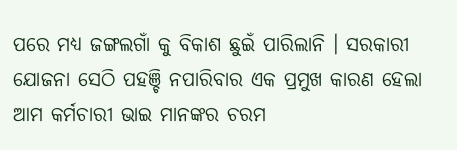ପରେ ମଧ୍ୟ ଜଙ୍ଗଲଗାଁ କୁ ବିକାଶ ଛୁଇଁ ପାରିଲାନି । ସରକାରୀ ଯୋଜନା ସେଠି ପହଞ୍ଚି ନପାରିବାର ଏକ ପ୍ରମୁଖ କାରଣ ହେଲା ଆମ କର୍ମଚାରୀ ଭାଇ ମାନଙ୍କର ଚରମ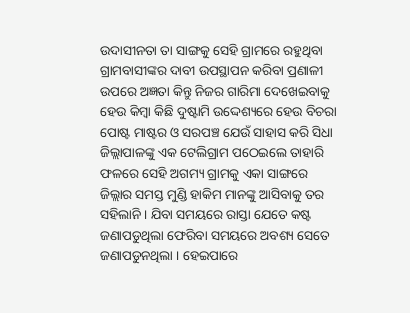ଉଦାସୀନତା ତା ସାଙ୍ଗକୁ ସେହି ଗ୍ରାମରେ ରହୁଥିବା ଗ୍ରାମବାସୀଙ୍କର ଦାବୀ ଉପସ୍ଥାପନ କରିବା ପ୍ରଣାଳୀ ଉପରେ ଅଜ୍ଞତା କିନ୍ତୁ ନିଜର ଗାରିମା ଦେଖେଇବାକୁ ହେଉ କିମ୍ବା କିଛି ଦୁଷ୍ଟାମି ଉଦ୍ଦେଶ୍ୟରେ ହେଉ ବିଚରା ପୋଷ୍ଟ ମାଷ୍ଟର ଓ ସରପଞ୍ଚ ଯେଉଁ ସାହାସ କରି ସିଧା ଜିଲ୍ଲାପାଳଙ୍କୁ ଏକ ଟେଲିଗ୍ରାମ ପଠେଇଲେ ତାହାରି ଫଳରେ ସେହି ଅଗମ୍ୟ ଗ୍ରାମକୁ ଏକା ସାଙ୍ଗରେ ଜିଲ୍ଲାର ସମସ୍ତ ମୁଣ୍ଡି ହାକିମ ମାନଙ୍କୁ ଆସିବାକୁ ତର ସହିଲାନି । ଯିବା ସମୟରେ ରାସ୍ତା ଯେତେ କଷ୍ଟ ଜଣାପଡୁଥିଲା ଫେରିବା ସମୟରେ ଅବଶ୍ୟ ସେତେ ଜଣାପଡୁନଥିଲା । ହେଇପାରେ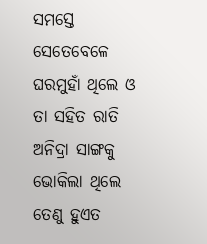ସମସ୍ତେ ସେତେବେଳେ ଘରମୁହାଁ ଥିଲେ ଓ ତା ସହିତ ରାତି ଅନିଦ୍ରା ସାଙ୍ଗକୁ ଭୋକିଲା ଥିଲେ ତେଣୁ ହୁଏତ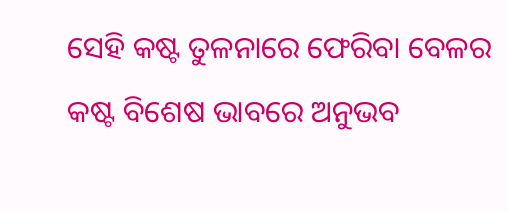ସେହି କଷ୍ଟ ତୁଳନାରେ ଫେରିବା ବେଳର କଷ୍ଟ ବିଶେଷ ଭାବରେ ଅନୁଭବ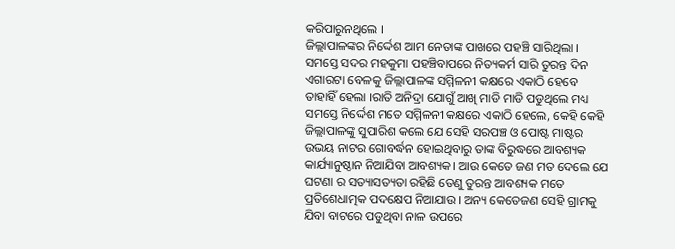କରିପାରୁନଥିଲେ ।
ଜିଲ୍ଲାପାଳଙ୍କର ନିର୍ଦ୍ଦେଶ ଆମ ନେତାଙ୍କ ପାଖରେ ପହଞ୍ଚି ସାରିଥିଲା । ସମସ୍ତେ ସଦର ମହକୁମା ପହଞ୍ଚିବାପରେ ନିତ୍ୟକର୍ମ ସାରି ତୁରନ୍ତ ଦିନ ଏଗାରଟା ବେଳକୁ ଜିଲ୍ଲାପାଳଙ୍କ ସମ୍ମିଳନୀ କକ୍ଷରେ ଏକାଠି ହେବେ ତାହାହିଁ ହେଲା ।ରାତି ଅନିଦ୍ରା ଯୋଗୁଁ ଆଖି ମାଡି ମାଡି ପଡୁଥିଲେ ମଧ୍ୟ ସମସ୍ତେ ନିର୍ଦ୍ଦେଶ ମତେ ସମ୍ମିଳନୀ କକ୍ଷରେ ଏକାଠି ହେଲେ, କେହି କେହି ଜିଲ୍ଲାପାଳଙ୍କୁ ସୁପାରିଶ କଲେ ଯେ ସେହି ସରପଞ୍ଚ ଓ ପୋଷ୍ଟ ମାଷ୍ଟର ଉଭୟ ନାଟର ଗୋବର୍ଦ୍ଧନ ହୋଇଥିବାରୁ ତାଙ୍କ ବିରୁଦ୍ଧରେ ଆବଶ୍ୟକ କାର୍ଯ୍ୟାନୁଷ୍ଠାନ ନିଆଯିବା ଆବଶ୍ୟକ। ଆଉ କେତେ ଜଣ ମତ ଦେଲେ ଯେ ଘଟଣା ର ସତ୍ୟାସତ୍ୟତା ରହିଛି ତେଣୁ ତୁରନ୍ତ ଆବଶ୍ୟକ ମତେ ପ୍ରତିଶେଧାତ୍ମକ ପଦକ୍ଷେପ ନିଆଯାଉ । ଅନ୍ୟ କେତେଜଣ ସେହି ଗ୍ରାମକୁ ଯିବା ବାଟରେ ପଡୁଥିବା ନାଳ ଉପରେ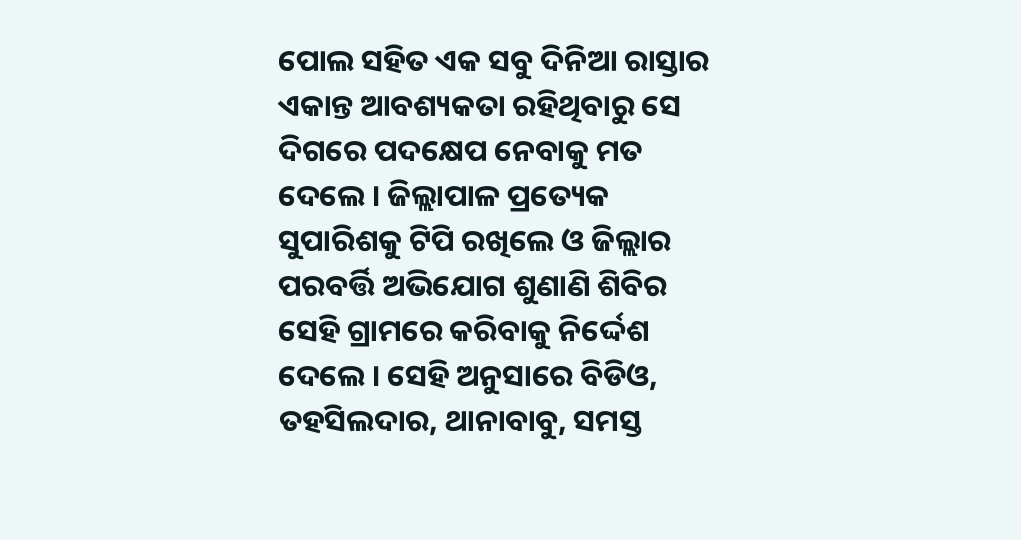ପୋଲ ସହିତ ଏକ ସବୁ ଦିନିଆ ରାସ୍ତାର ଏକାନ୍ତ ଆବଶ୍ୟକତା ରହିଥିବାରୁ ସେ ଦିଗରେ ପଦକ୍ଷେପ ନେବାକୁ ମତ ଦେଲେ । ଜିଲ୍ଲାପାଳ ପ୍ରତ୍ୟେକ ସୁପାରିଶକୁ ଟିପି ରଖିଲେ ଓ ଜିଲ୍ଲାର ପରବର୍ତ୍ତି ଅଭିଯୋଗ ଶୁଣାଣି ଶିବିର ସେହି ଗ୍ରାମରେ କରିବାକୁ ନିର୍ଦ୍ଦେଶ ଦେଲେ । ସେହି ଅନୁସାରେ ବିଡିଓ, ତହସିଲଦାର, ଥାନାବାବୁ, ସମସ୍ତ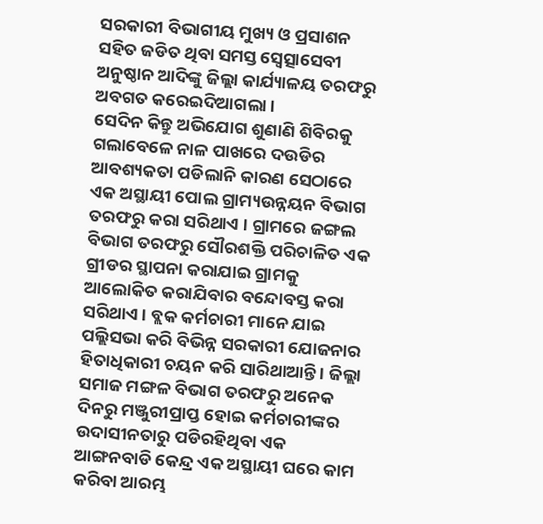ସରକାରୀ ବିଭାଗୀୟ ମୁଖ୍ୟ ଓ ପ୍ରସାଶନ ସହିତ ଜଡିତ ଥିବା ସମସ୍ତ ସ୍ବେତ୍ସାସେବୀ ଅନୁଷ୍ଠାନ ଆଦିଙ୍କୁ ଜିଲ୍ଲା କାର୍ଯ୍ୟାଳୟ ତରଫରୁ ଅବଗତ କରେଇଦିଆଗଲା ।
ସେଦିନ କିନ୍ତୁ ଅଭିଯୋଗ ଶୁଣାଣି ଶିବିରକୁ ଗଲାବେଳେ ନାଳ ପାଖରେ ଦଉଡିର ଆବଶ୍ୟକତା ପଡିଲାନି କାରଣ ସେଠାରେ ଏକ ଅସ୍ଥାୟୀ ପୋଲ ଗ୍ରାମ୍ୟଉନ୍ନୟନ ବିଭାଗ ତରଫରୁ କରା ସରିଥାଏ । ଗ୍ରାମରେ ଜଙ୍ଗଲ ବିଭାଗ ତରଫରୁ ସୌରଶକ୍ତି ପରିଚାଳିତ ଏକ ଗ୍ରୀଡର ସ୍ଥାପନା କରାଯାଇ ଗ୍ରାମକୁ ଆଲୋକିତ କରାଯିବାର ବନ୍ଦୋବସ୍ତ କରା ସରିଥାଏ। ବ୍ଲକ କର୍ମଚାରୀ ମାନେ ଯାଇ ପଲ୍ଲିସଭା କରି ବିଭିନ୍ନ ସରକାରୀ ଯୋଜନାର ହିତାଧିକାରୀ ଚୟନ କରି ସାରିଥାଆନ୍ତି । ଜିଲ୍ଲା ସମାଜ ମଙ୍ଗଳ ବିଭାଗ ତରଫରୁ ଅନେକ ଦିନରୁ ମଞ୍ଜୁରୀପ୍ରାପ୍ତ ହୋଇ କର୍ମଚାରୀଙ୍କର ଉଦାସୀନତାରୁ ପଡିରହିଥିବା ଏକ ଆଙ୍ଗନବାଡି କେନ୍ଦ୍ର ଏକ ଅସ୍ଥାୟୀ ଘରେ କାମ କରିବା ଆରମ୍ଭ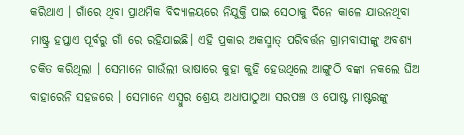କରିଥାଏ । ଗାଁରେ ଥିବା ପ୍ରାଥମିକ ବିଦ୍ୟାଳୟରେ ନିଯୁକ୍ତି ପାଇ ସେଠାକୁ ଦିନେ କାଳେ ଯାଉନଥିବା ମାଷ୍ଟ୍ର ହପ୍ତାଏ ପୂର୍ବରୁ ଗାଁ ରେ ରହିଯାଇଛି। ଏହି ପ୍ରକାର ଅକସ୍ମାତ୍ ପରିବର୍ତ୍ତନ ଗ୍ରାମବାସୀଙ୍କୁ ଅବଶ୍ୟ ଚକିତ କରିଥିଲା । ସେମାନେ ଗାଉଁଲୀ ଭାଷାରେ କୁହା କୁହି ହେଉଥିଲେ ଆଙ୍ଗୁଠି ବଙ୍କା ନକଲେ ଘିଅ ବାହାରେନି ସହଜରେ । ସେମାନେ ଏସ୍ବୁର ଶ୍ରେୟ ଅଧାପାଠୁଆ ସରପଞ୍ଚ ଓ ପୋଷ୍ଟ ମାଷ୍ଟରଙ୍କୁ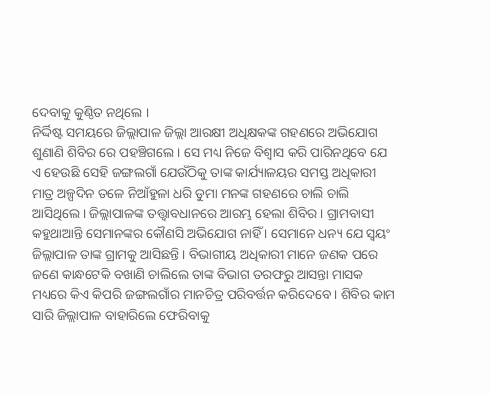ଦେବାକୁ କୁଣ୍ଠିତ ନଥିଲେ ।
ନିର୍ଦ୍ଦିଷ୍ଟ ସମୟରେ ଜିଲ୍ଲାପାଳ ଜିଲ୍ଲା ଆରକ୍ଷୀ ଅଧିକ୍ଷକଙ୍କ ଗହଣରେ ଅଭିଯୋଗ ଶୁଣାଣି ଶିବିର ରେ ପହଞ୍ଚିଗଲେ । ସେ ମଧ୍ୟ ନିଜେ ବିଶ୍ବାସ କରି ପାରିନଥିବେ ଯେ ଏ ହେଉଛି ସେହି ଜଙ୍ଗଲଗାଁ ଯେଉଁଠିକୁ ତାଙ୍କ କାର୍ଯ୍ୟାଳୟର ସମସ୍ତ ଅଧିକାରୀ ମାତ୍ର ଅଳ୍ପଦିନ ତଳେ ନିଆଁହୁଳା ଧରି ଡୁମା ମନଙ୍କ ଗହଣରେ ଚାଲି ଚାଲି ଆସିଥିଲେ । ଜିଲ୍ଲାପାଳଙ୍କ ତତ୍ତ୍ବାବଧାନରେ ଆରମ୍ଭ ହେଲା ଶିବିର । ଗ୍ରାମବାସୀ କହୁଥାଆନ୍ତି ସେମାନଙ୍କର କୌଣସି ଅଭିଯୋଗ ନାହିଁ । ସେମାନେ ଧନ୍ୟ ଯେ ସ୍ବୟଂ ଜିଲ୍ଲାପାଳ ତାଙ୍କ ଗ୍ରାମକୁ ଆସିଛନ୍ତି । ବିଭାଗୀୟ ଅଧିକାରୀ ମାନେ ଜଣକ ପରେ ଜଣେ କାନ୍ଧଟେକି ବଖାଣି ଚାଲିଲେ ତାଙ୍କ ବିଭାଗ ତରଫରୁ ଆସନ୍ତା ମାସକ ମଧ୍ୟରେ କିଏ କିପରି ଜଙ୍ଗଲଗାଁର ମାନଚିତ୍ର ପରିବର୍ତ୍ତନ କରିଦେବେ । ଶିବିର କାମ ସାରି ଜିଲ୍ଲାପାଳ ବାହାରିଲେ ଫେରିବାକୁ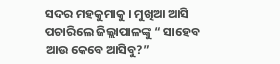ସଦର ମହକୁମାକୁ । ମୁଖିଆ ଆସି ପଚାରିଲେ ଜିଲ୍ଲାପାଳଙ୍କୁ “ ସାହେବ ଆଉ କେବେ ଆସିବୁ?”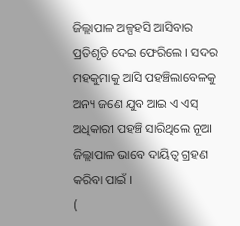ଜିଲ୍ଲାପାଳ ଅଳ୍ପହସି ଆସିବାର ପ୍ରତିଶୃତି ଦେଇ ଫେରିଲେ । ସଦର ମହକୁମାକୁ ଆସି ପହଞ୍ଚିଲାବେଳକୁ ଅନ୍ୟ ଜଣେ ଯୁବ ଆଇ ଏ ଏସ୍ ଅଧିକାରୀ ପହଞ୍ଚି ସାରିଥିଲେ ନୂଆ ଜିଲ୍ଲାପାଳ ଭାବେ ଦାୟିତ୍ବ ଗ୍ରହଣ କରିବା ପାଇଁ ।
(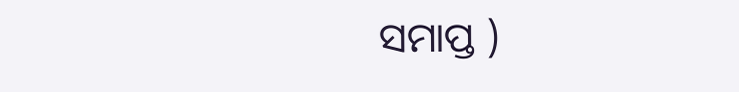ସମାପ୍ତ )